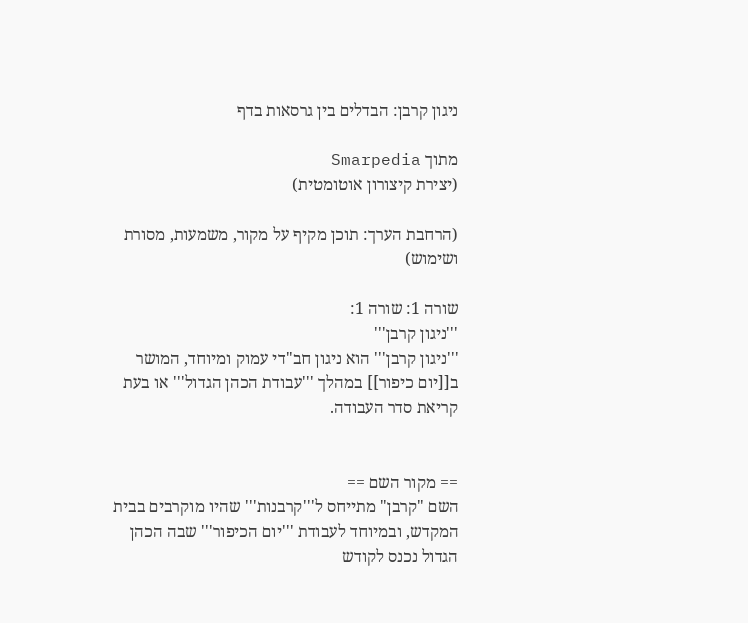ניגון קרבן: הבדלים בין גרסאות בדף

מתוך Smarpedia
(יצירת קיצורון אוטומטית)

(הרחבת הערך: תוכן מקיף על מקור, משמעות, מסורת ושימוש)

שורה 1: שורה 1:
'''ניגון קרבן'''
'''ניגון קרבן''' הוא ניגון חב"די עמוק ומיוחד, המושר ב[[יום כיפור]] במהלך '''עבודת הכהן הגדול''' או בעת קריאת סדר העבודה.


== מקור השם ==
השם "קרבן" מתייחס ל'''קרבנות''' שהיו מוקרבים בבית המקדש, ובמיוחד לעבודת '''יום הכיפור''' שבה הכהן הגדול נכנס לקודש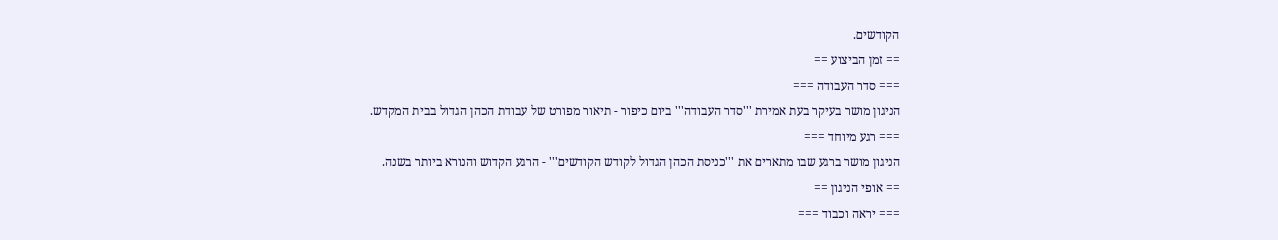הקודשים.
== זמן הביצוע ==
=== סדר העבודה ===
הניגון מושר בעיקר בעת אמירת '''סדר העבודה''' ביום כיפור - תיאור מפורט של עבודת הכהן הגדול בבית המקדש.
=== רגע מיוחד ===
הניגון מושר ברגע שבו מתארים את '''כניסת הכהן הגדול לקודש הקודשים''' - הרגע הקדוש והנורא ביותר בשנה.
== אופי הניגון ==
=== יראה וכבוד ===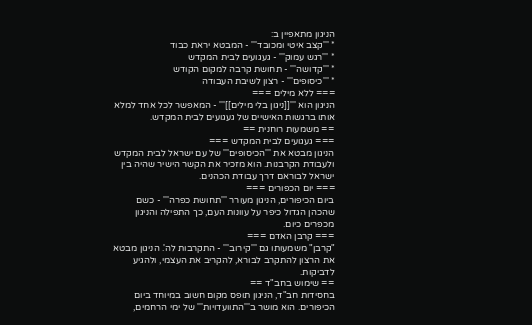הניגון מתאפיין ב:
* '''קצב איטי ומכובד''' - המבטא יראת כבוד
* '''רגש עמוק''' - געגועים לבית המקדש
* '''קדושה''' - תחושת קרבה למקום הקודש
* '''כיסופים''' - רצון לשיבת העבודה
=== ללא מילים ===
הניגון הוא '''[[ניגון בלי מילים]]''' - המאפשר לכל אחד למלא אותו ברגשות האישיים של געגועים לבית המקדש.
== משמעות רוחנית ==
=== געגועים לבית המקדש ===
הניגון מבטא את '''הכיסופים''' של עם ישראל לבית המקדש ולעבודת הקרבנות. הוא מזכיר את הקשר הישיר שהיה בין ישראל לבוראם דרך עבודת הכהנים.
=== יום הכפורים ===
ביום הכיפורים, הניגון מעורר '''תחושת כפרה''' - כשם שהכהן הגדול כיפר על עוונות העם, כך התפילה והניגון מכפרים כיום.
=== קרבן האדם ===
"קרבן" משמעותו גם '''קירוב''' - התקרבות לה'. הניגון מבטא את הרצון להתקרב לבורא, להקריב את העצמי, ולהגיע לדביקות.
== שימוש בחב"ד ==
בחסידות חב"ד, הניגון תופס מקום חשוב במיוחד ביום הכיפורים. הוא מושר ב'''התוועדויות''' של ימי הרחמים,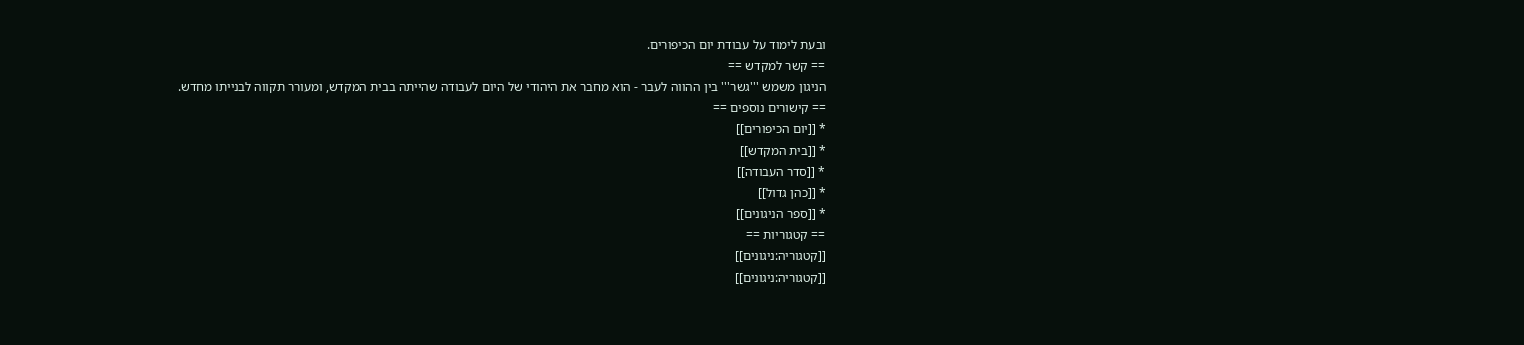ובעת לימוד על עבודת יום הכיפורים.
== קשר למקדש ==
הניגון משמש '''גשר''' בין ההווה לעבר - הוא מחבר את היהודי של היום לעבודה שהייתה בבית המקדש, ומעורר תקווה לבנייתו מחדש.
== קישורים נוספים ==
* [[יום הכיפורים]]
* [[בית המקדש]]
* [[סדר העבודה]]
* [[כהן גדול]]
* [[ספר הניגונים]]
== קטגוריות ==
[[קטגוריה:ניגונים]]
[[קטגוריה:ניגונים]]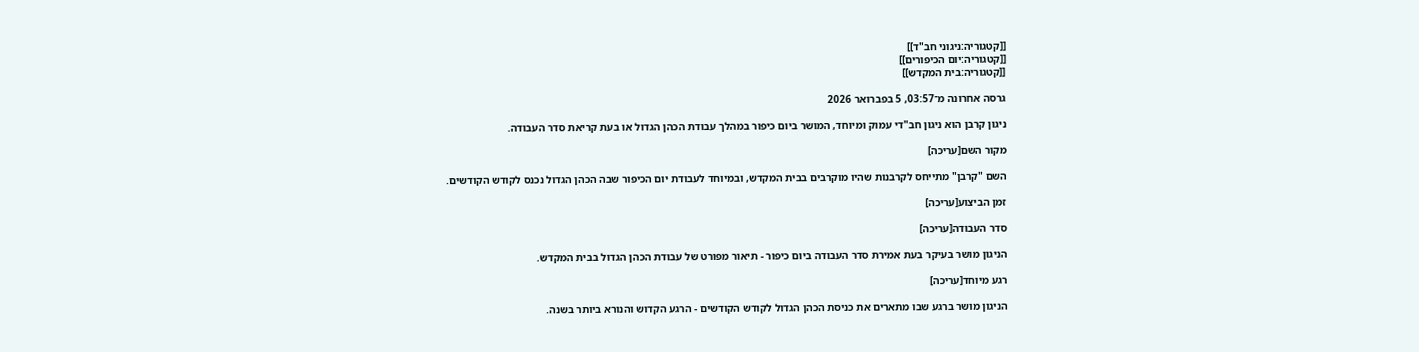[[קטגוריה:ניגוני חב"ד]]
[[קטגוריה:יום הכיפורים]]
[[קטגוריה:בית המקדש]]

גרסה אחרונה מ־03:57, 5 בפברואר 2026

ניגון קרבן הוא ניגון חב"די עמוק ומיוחד, המושר ביום כיפור במהלך עבודת הכהן הגדול או בעת קריאת סדר העבודה.

מקור השם[עריכה]

השם "קרבן" מתייחס לקרבנות שהיו מוקרבים בבית המקדש, ובמיוחד לעבודת יום הכיפור שבה הכהן הגדול נכנס לקודש הקודשים.

זמן הביצוע[עריכה]

סדר העבודה[עריכה]

הניגון מושר בעיקר בעת אמירת סדר העבודה ביום כיפור - תיאור מפורט של עבודת הכהן הגדול בבית המקדש.

רגע מיוחד[עריכה]

הניגון מושר ברגע שבו מתארים את כניסת הכהן הגדול לקודש הקודשים - הרגע הקדוש והנורא ביותר בשנה.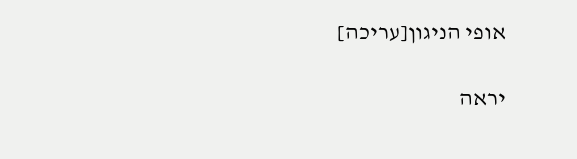אופי הניגון[עריכה]

יראה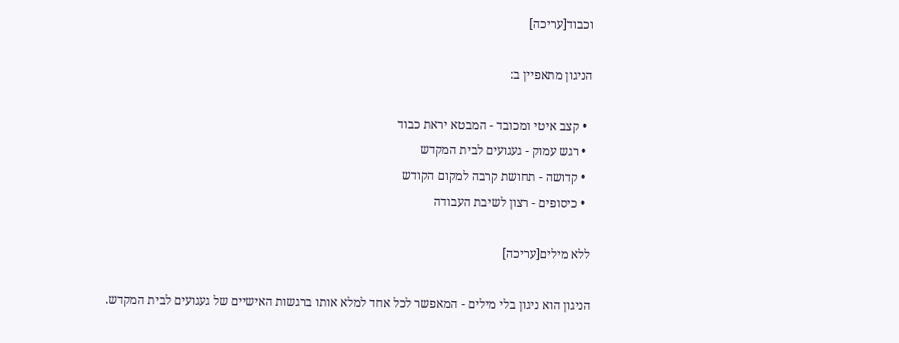וכבוד[עריכה]

הניגון מתאפיין ב:

  • קצב איטי ומכובד - המבטא יראת כבוד
  • רגש עמוק - געגועים לבית המקדש
  • קדושה - תחושת קרבה למקום הקודש
  • כיסופים - רצון לשיבת העבודה

ללא מילים[עריכה]

הניגון הוא ניגון בלי מילים - המאפשר לכל אחד למלא אותו ברגשות האישיים של געגועים לבית המקדש.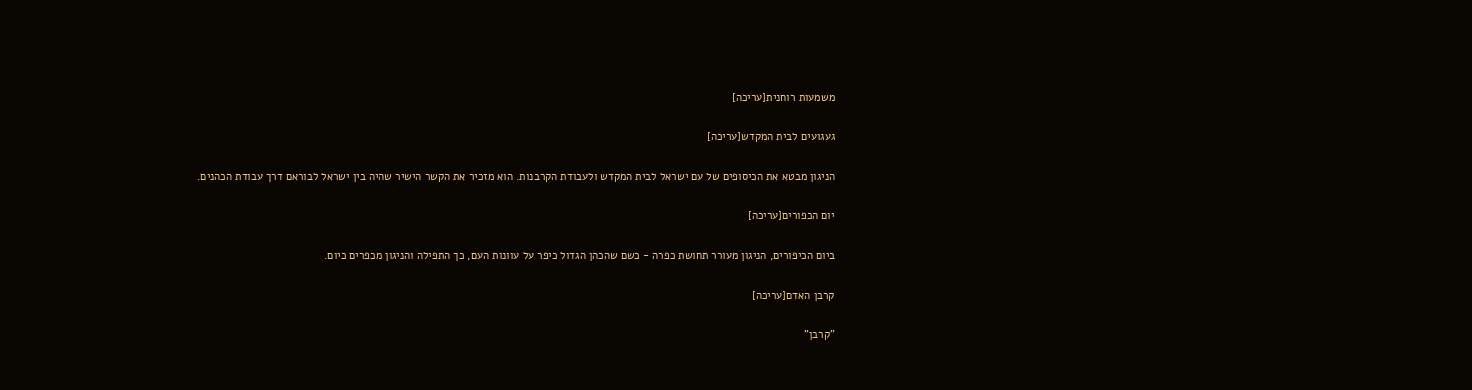משמעות רוחנית[עריכה]

געגועים לבית המקדש[עריכה]

הניגון מבטא את הכיסופים של עם ישראל לבית המקדש ולעבודת הקרבנות. הוא מזכיר את הקשר הישיר שהיה בין ישראל לבוראם דרך עבודת הכהנים.

יום הכפורים[עריכה]

ביום הכיפורים, הניגון מעורר תחושת כפרה - כשם שהכהן הגדול כיפר על עוונות העם, כך התפילה והניגון מכפרים כיום.

קרבן האדם[עריכה]

"קרבן"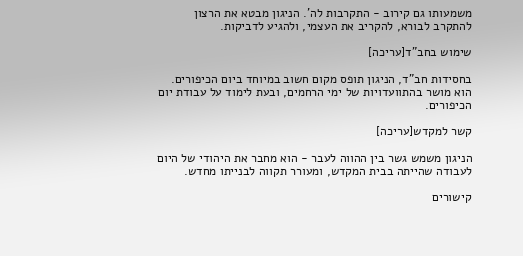משמעותו גם קירוב - התקרבות לה'. הניגון מבטא את הרצון להתקרב לבורא, להקריב את העצמי, ולהגיע לדביקות.

שימוש בחב"ד[עריכה]

בחסידות חב"ד, הניגון תופס מקום חשוב במיוחד ביום הכיפורים. הוא מושר בהתוועדויות של ימי הרחמים, ובעת לימוד על עבודת יום הכיפורים.

קשר למקדש[עריכה]

הניגון משמש גשר בין ההווה לעבר - הוא מחבר את היהודי של היום לעבודה שהייתה בבית המקדש, ומעורר תקווה לבנייתו מחדש.

קישורים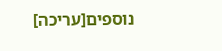נוספים[עריכה]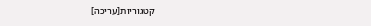קטגוריות[עריכה]